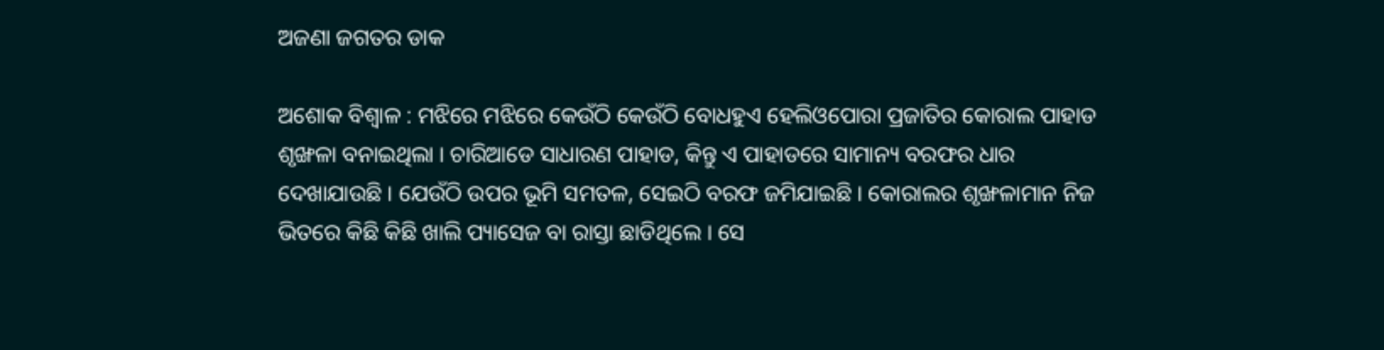ଅଜଣା ଜଗତର ଡାକ

ଅଶୋକ ବିଶ୍ୱାଳ : ମଝିରେ ମଝିରେ କେଉଁଠି କେଉଁଠି ବୋଧହୁଏ ହେଲିଓପୋରା ପ୍ରଜାତିର କୋରାଲ ପାହାଡ ଶୃଙ୍ଖଳା ବନାଇଥିଲା । ଚାରିଆଡେ ସାଧାରଣ ପାହାଡ, କିନ୍ତୁ ଏ ପାହାଡରେ ସାମାନ୍ୟ ବରଫର ଧାର ଦେଖାଯାଉଛି । ଯେଉଁଠି ଉପର ଭୂମି ସମତଳ, ସେଇଠି ବରଫ ଜମିଯାଇଛି । କୋରାଲର ଶୃଙ୍ଖଳାମାନ ନିଜ ଭିତରେ କିଛି କିଛି ଖାଲି ପ୍ୟାସେଜ ବା ରାସ୍ତା ଛାଡିଥିଲେ । ସେ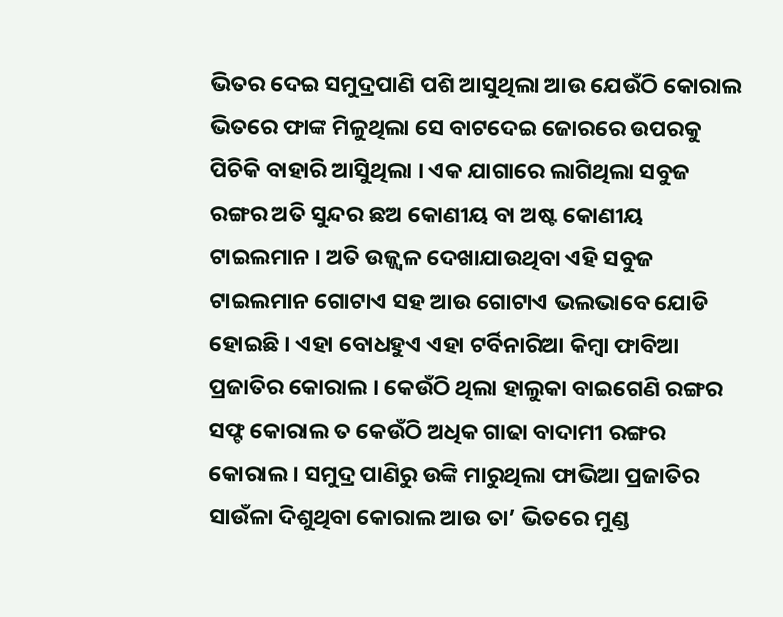ଭିତର ଦେଇ ସମୁଦ୍ରପାଣି ପଶି ଆସୁଥିଲା ଆଉ ଯେଉଁଠି କୋରାଲ ଭିତରେ ଫାଙ୍କ ମିଳୁଥିଲା ସେ ବାଟଦେଇ ଜୋରରେ ଉପରକୁ ପିଚିକି ବାହାରି ଆସିୁଥିଲା । ଏକ ଯାଗାରେ ଲାଗିଥିଲା ସବୁଜ ରଙ୍ଗର ଅତି ସୁନ୍ଦର ଛଅ କୋଣୀୟ ବା ଅଷ୍ଟ କୋଣୀୟ ଟାଇଲମାନ । ଅତି ଉଜ୍ଜ୍ୱଳ ଦେଖାଯାଉଥିବା ଏହି ସବୁଜ ଟାଇଲମାନ ଗୋଟାଏ ସହ ଆଉ ଗୋଟାଏ ଭଲଭାବେ ଯୋଡି ହୋଇଛି । ଏହା ବୋଧହୁଏ ଏହା ଟର୍ବିନାରିଆ କିମ୍ବା ଫାବିଆ ପ୍ରଜାତିର କୋରାଲ । କେଉଁଠି ଥିଲା ହାଲୁକା ବାଇଗେଣି ରଙ୍ଗର ସଫ୍ଟ କୋରାଲ ତ କେଉଁଠି ଅଧିକ ଗାଢା ବାଦାମୀ ରଙ୍ଗର କୋରାଲ । ସମୁଦ୍ର ପାଣିରୁ ଉଙ୍କି ମାରୁଥିଲା ଫାଭିଆ ପ୍ରଜାତିର ସାଉଁଳା ଦିଶୁଥିବା କୋରାଲ ଆଉ ତା’ ଭିତରେ ମୁଣ୍ଡ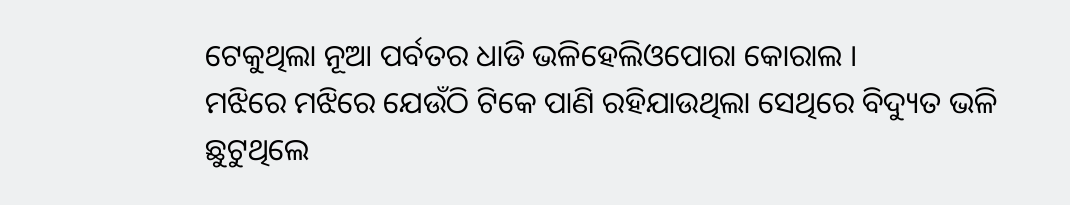ଟେକୁଥିଲା ନୂଆ ପର୍ବତର ଧାଡି ଭଳିହେଲିଓପୋରା କୋରାଲ ।
ମଝିରେ ମଝିରେ ଯେଉଁଠି ଟିକେ ପାଣି ରହିଯାଉଥିଲା ସେଥିରେ ବିଦ୍ୟୁତ ଭଳି ଛୁଟୁଥିଲେ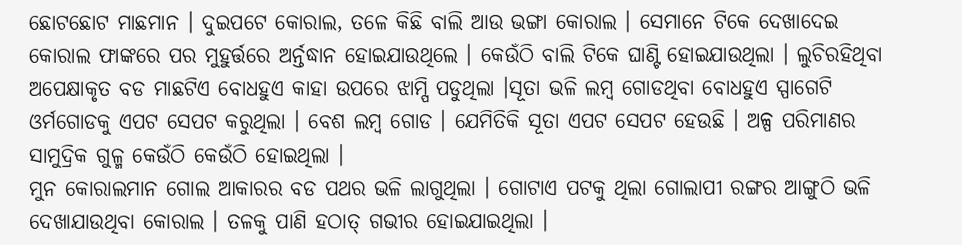ଛୋଟଛୋଟ ମାଛମାନ । ଦୁଇପଟେ କୋରାଲ, ତଳେ କିଛି ବାଲି ଆଉ ଭଙ୍ଗା କୋରାଲ । ସେମାନେ ଟିକେ ଦେଖାଦେଇ କୋରାଲ ଫାଙ୍କରେ ପର ମୁହୁର୍ତ୍ତରେ ଅର୍ନ୍ତଦ୍ଧାନ ହୋଇଯାଉଥିଲେ । କେଉଁଠି ବାଲି ଟିକେ ଘାଣ୍ଟି ହୋଇଯାଉଥିଲା । ଲୁଚିରହିଥିବା ଅପେକ୍ଷାକୃତ ବଡ ମାଛଟିଏ ବୋଧହୁଏ କାହା ଉପରେ ଝାମ୍ପି ପଡୁଥିଲା ।ସୂତା ଭଳି ଲମ୍ବ ଗୋଡଥିବା ବୋଧହୁଏ ସ୍ପାଗେଟି ଓର୍ମଗୋଡକୁ ଏପଟ ସେପଟ କରୁଥିଲା । ବେଶ ଲମ୍ବ ଗୋଡ । ଯେମିତିକି ସୂତା ଏପଟ ସେପଟ ହେଉଛି । ଅଳ୍ପ ପରିମାଣର ସାମୁଦ୍ରିକ ଗୁଳ୍ମ କେଉଁଠି କେଉଁଠି ହୋଇଥିଲା ।
ମୁନ କୋରାଲମାନ ଗୋଲ ଆକାରର ବଡ ପଥର ଭଳି ଲାଗୁଥିଲା । ଗୋଟାଏ ପଟକୁ ଥିଲା ଗୋଲାପୀ ରଙ୍ଗର ଆଙ୍ଗୁଠି ଭଳି ଦେଖାଯାଉଥିବା କୋରାଲ । ତଳକୁ ପାଣି ହଠାତ୍ ଗଭୀର ହୋଇଯାଇଥିଲା ।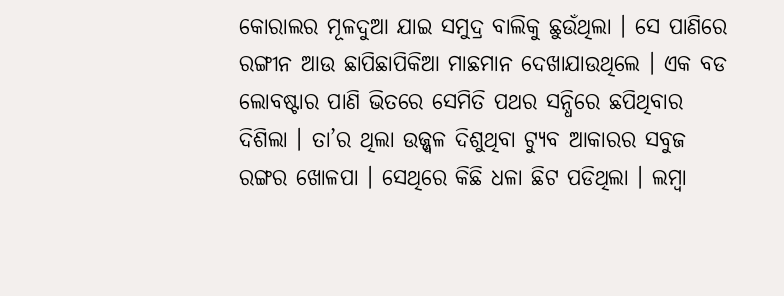କୋରାଲର ମୂଳଦୁଆ ଯାଇ ସମୁଦ୍ର ବାଲିକୁ ଛୁଉଁଥିଲା । ସେ ପାଣିରେ ରଙ୍ଗୀନ ଆଉ ଛାପିଛାପିକିଆ ମାଛମାନ ଦେଖାଯାଉଥିଲେ । ଏକ ବଡ ଲୋବଷ୍ଟାର ପାଣି ଭିତରେ ସେମିତି ପଥର ସନ୍ଧିରେ ଛପିଥିବାର ଦିଶିଲା । ତା’ର ଥିଲା ଉଜ୍ଜ୍ୱଳ ଦିଶୁଥିବା ଟ୍ୟୁବ ଆକାରର ସବୁଜ ରଙ୍ଗର ଖୋଳପା । ସେଥିରେ କିଛି ଧଳା ଛିଟ ପଡିଥିଲା । ଲମ୍ବା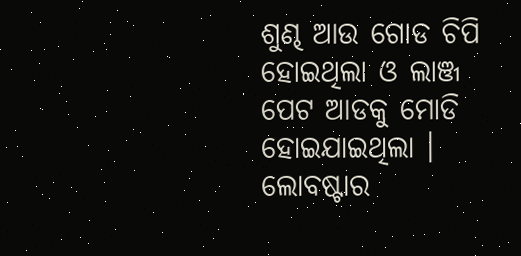ଶୁଣ୍ଢ ଆଉ ଗୋଡ ଚିପି ହୋଇଥିଲା ଓ ଲାଞ୍ଜ ପେଟ ଆଡକୁ ମୋଡି ହୋଇଯାଇଥିଲା । ଲୋବଷ୍ଟାର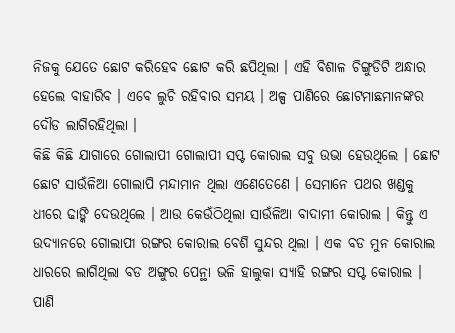ନିଜକୁ ଯେତେ ଛୋଟ କରିହେବ ଛୋଟ କରି ଛପିଥିଲା । ଏହି ବିଶାଳ ଚିଙ୍ଗୁଡିଟି ଅନ୍ଧାର ହେଲେ ବାହାରିବ । ଏବେ ଲୁଚି ରହିବାର ସମୟ । ଅଳ୍ପ ପାଣିରେ ଛୋଟମାଛମାନଙ୍କର ଦୌଡ ଲାଗିରହିଥିଲା ।
କିଛି କିଛି ଯାଗାରେ ଗୋଲାପୀ ଗୋଲାପୀ ସପ୍ଟ କୋରାଲ ସବୁ ଉଭା ହେଉଥିଲେ । ଛୋଟ ଛୋଟ ସାଉଁଳିଆ ଗୋଲାପି ମନ୍ଦାମାନ ଥିଲା ଏଣେତେଣେ । ସେମାନେ ପଥର ଖଣ୍ଡକୁ ଧୀରେ ଢାଙ୍କି ଦେଉଥିଲେ । ଆଉ କେଉଁଠିଥିଲା ସାଉଁଳିଆ ବାଦାମୀ କୋରାଲ । କିନ୍ତୁ ଏ ଉଦ୍ୟାନରେ ଗୋଲାପୀ ରଙ୍ଗର କୋରାଲ ବେଶି ସୁନ୍ଦର ଥିଲା । ଏକ ବଡ ମୁନ କୋରାଲ ଧାରରେ ଲାଗିଥିଲା ବଡ ଅଙ୍ଗୁର ପେନ୍ଥା ଭଳି ହାଲୁକା ସ୍ୟାହି ରଙ୍ଗର ସପ୍ଟ କୋରାଲ । ପାଣି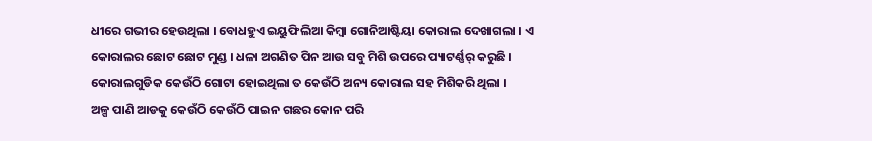ଧୀରେ ଗଭୀର ହେଉଥିଲା । ବୋଧହୁଏ ଇୟୁଫିଲିଆ କିମ୍ବା ଗୋନିଆଷ୍ଟିୟା କୋରାଲ ଦେଖାଗଲା । ଏ କୋରାଲର ଛୋଟ ଛୋଟ ମୁଣ୍ଡ । ଧଳା ଅଗଣିତ ପିନ ଆଉ ସବୁ ମିଶି ଉପରେ ପ୍ୟାଟର୍ଣ୍ଣର୍ କରୁଛି । କୋରାଲଗୁଡିକ କେଉଁଠି ଗୋଟା ହୋଇଥିଲା ତ କେଉଁଠି ଅନ୍ୟ କୋରାଲ ସହ ମିଶିକରି ଥିଲା ।
ଅଳ୍ପ ପାଣି ଆଡକୁ କେଉଁଠି କେଉଁଠି ପାଇନ ଗଛର କୋନ ପରି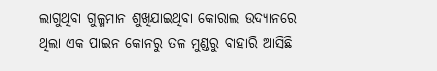ଲାଗୁଥିବା ଗୁଳ୍ମମାନ ଶୁଖିଯାଇଥିବା କୋରାଲ ଉଦ୍ୟାନରେ ଥିଲା ଏକ ପାଇନ କୋନରୁ ତଳ ମୁଣ୍ଡରୁ ବାହାରି ଆସିଛି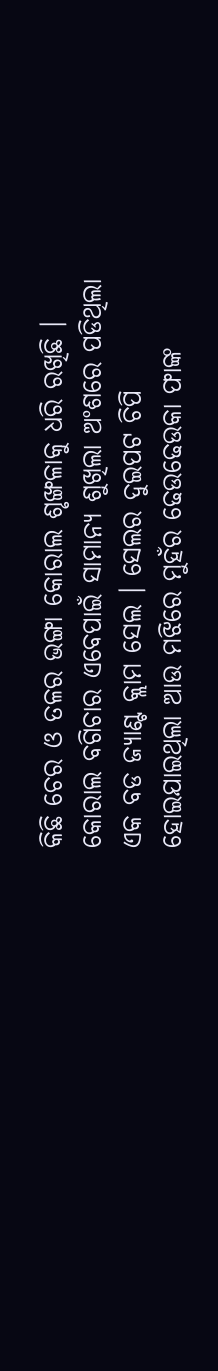କିଛି ଚେର ଓ ତଳର ଭଙ୍ଗା କୋରାଲ ଶୃଙ୍ଖଳାକୁ ଧରି ରଖିଛି । କୋରାଲ ବଗିଚାର ଏବେପାଇଁ ସାମାନ୍ୟ ଶୁଖିଲା ଅଂଶରେ ପଡିଥିଲା ଏକ ବଡ ଜ୍ୟାଣ୍ଟ କ୍ଲାମ ସେଲ । ସେଲର ଦୁଇପଟ ଚିପି ହୋଇଯାଇଥିଲା ଆଉ ମଝିରେ ମୁହଁର ଢେଉଢେଉକା ଫାଙ୍କ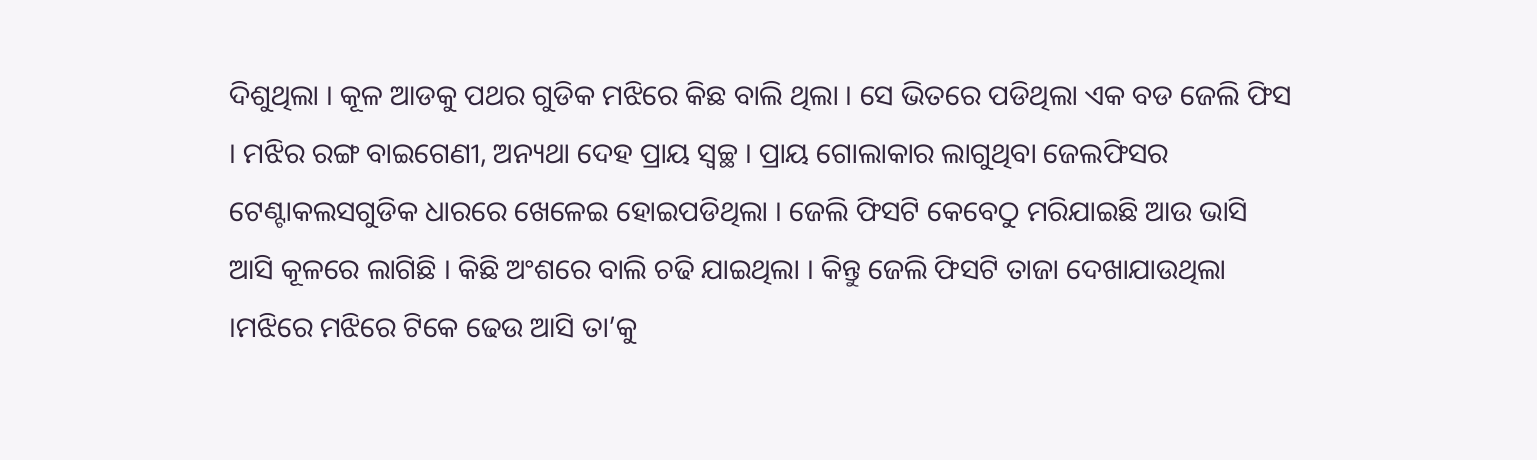ଦିଶୁଥିଲା । କୂଳ ଆଡକୁ ପଥର ଗୁଡିକ ମଝିରେ କିଛ ବାଲି ଥିଲା । ସେ ଭିତରେ ପଡିଥିଲା ଏକ ବଡ ଜେଲି ଫିସ । ମଝିର ରଙ୍ଗ ବାଇଗେଣୀ, ଅନ୍ୟଥା ଦେହ ପ୍ରାୟ ସ୍ୱଚ୍ଛ । ପ୍ରାୟ ଗୋଲାକାର ଲାଗୁଥିବା ଜେଲଫିସର ଟେଣ୍ଟାକଲସଗୁଡିକ ଧାରରେ ଖେଳେଇ ହୋଇପଡିଥିଲା । ଜେଲି ଫିସଟି କେବେଠୁ ମରିଯାଇଛି ଆଉ ଭାସି ଆସି କୂଳରେ ଲାଗିଛି । କିଛି ଅଂଶରେ ବାଲି ଚଢି ଯାଇଥିଲା । କିନ୍ତୁ ଜେଲି ଫିସଟି ତାଜା ଦେଖାଯାଉଥିଲା ।ମଝିରେ ମଝିରେ ଟିକେ ଢେଉ ଆସି ତା’କୁ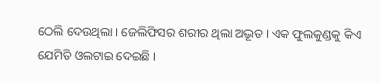ଠେଲି ଦେଉଥିଲା । ଜେଲିଫିସର ଶରୀର ଥିଲା ଅଦ୍ଭୂତ । ଏକ ଫୁଲକୁଣ୍ଡକୁ କିଏ ଯେମିତି ଓଲଟାଇ ଦେଇଛି ।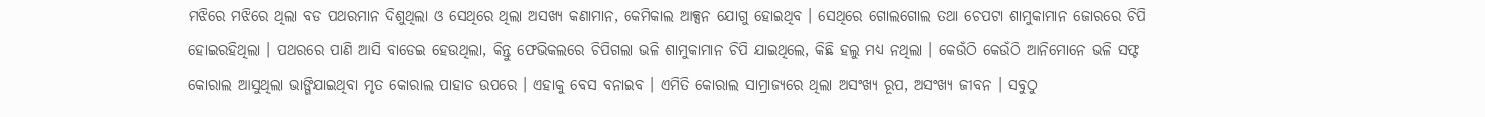ମଝିରେ ମଝିରେ ଥିଲା ବଡ ପଥରମାନ ଦିଶୁଥିଲା ଓ ସେଥିରେ ଥିଲା ଅସଖ୍ୟ କଣାମାନ, କେମିକାଲ ଆକ୍ସନ ଯୋଗୁ ହୋଇଥିବ । ସେଥିରେ ଗୋଲଗୋଲ ତଥା ଚେପଟା ଶାମୁକାମାନ ଜୋରରେ ଚିପି ହୋଇରହିଥିଲା । ପଥରରେ ପାଣି ଆସି ବାଡେଇ ହେଉଥିଲା, କିନ୍ତୁ ଫେଭିକଲରେ ଚିପିଗଲା ଭଳି ଶାମୁକାମାନ ଚିପି ଯାଇଥିଲେ, କିଛି ହଲୁ ମଧ୍ୟ ନଥିଲା । କେଉଁଠି କେଉଁଠି ଆନିମୋନେ ଭଳି ସଫ୍ଟ କୋରାଲ ଆସୁଥିଲା ଭାଙ୍ଗିଯାଇଥିବା ମୃତ କୋରାଲ ପାହାଡ ଉପରେ । ଏହାକୁ ବେସ ବନାଇବ । ଏମିତି କୋରାଲ ସାମ୍ରାଜ୍ୟରେ ଥିଲା ଅସଂଖ୍ୟ ରୂପ, ଅସଂଖ୍ୟ ଜୀବନ । ସବୁଠୁ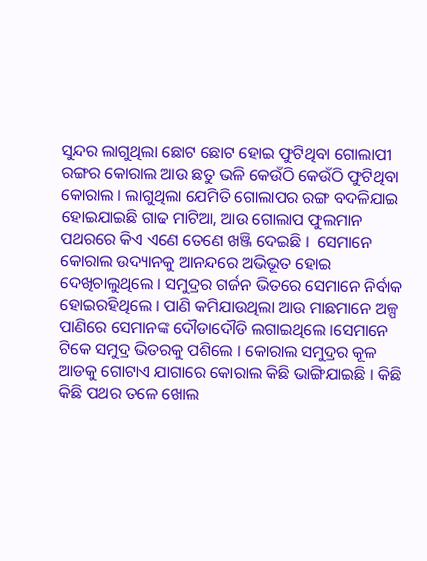ସୁନ୍ଦର ଲାଗୁଥିଲା ଛୋଟ ଛୋଟ ହୋଇ ଫୁଟିଥିବା ଗୋଲାପୀ ରଙ୍ଗର କୋରାଲ ଆଉ ଛତୁ ଭଳି କେଉଁଠି କେଉଁଠି ଫୁଟିଥିବା କୋରାଲ । ଲାଗୁଥିଲା ଯେମିତି ଗୋଲାପର ରଙ୍ଗ ବଦଳିଯାଇ ହୋଇଯାଇଛି ଗାଢ ମାଟିଆ, ଆଉ ଗୋଲାପ ଫୁଲମାନ ପଥରରେ କିଏ ଏଣେ ତେଣେ ଖଞ୍ଜି ଦେଇଛି ।  ସେମାନେ କୋରାଲ ଉଦ୍ୟାନକୁ ଆନନ୍ଦରେ ଅଭିଭୂତ ହୋଇ ଦେଖିଚାଲୁଥିଲେ । ସମୁଦ୍ରର ଗର୍ଜନ ଭିତରେ ସେମାନେ ନିର୍ବାକ ହୋଇରହିଥିଲେ । ପାଣି କମିଯାଉଥିଲା ଆଉ ମାଛମାନେ ଅଳ୍ପ ପାଣିରେ ସେମାନଙ୍କ ଦୌଡାଦୌଡି ଲଗାଇଥିଲେ ।ସେମାନେ ଟିକେ ସମୁଦ୍ର ଭିତରକୁ ପଶିଲେ । କୋରାଲ ସମୁଦ୍ରର କୂଳ ଆଡକୁ ଗୋଟାଏ ଯାଗାରେ କୋରାଲ କିଛି ଭାଙ୍ଗିଯାଇଛି । କିଛି କିଛି ପଥର ତଳେ ଖୋଲ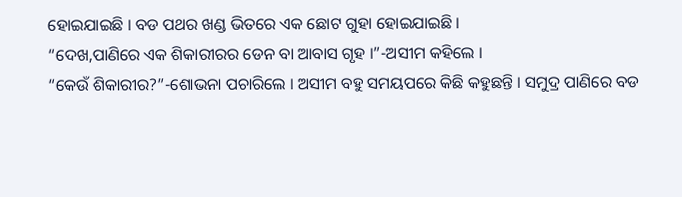ହୋଇଯାଇଛି । ବଡ ପଥର ଖଣ୍ଡ ଭିତରେ ଏକ ଛୋଟ ଗୁହା ହୋଇଯାଇଛି ।
“ଦେଖ,ପାଣିରେ ଏକ ଶିକାରୀରର ଡେନ ବା ଆବାସ ଗୃହ ।”-ଅସୀମ କହିଲେ ।
“କେଉଁ ଶିକାରୀର?”-ଶୋଭନା ପଚାରିଲେ । ଅସୀମ ବହୁ ସମୟପରେ କିଛି କହୁଛନ୍ତି । ସମୁଦ୍ର ପାଣିରେ ବଡ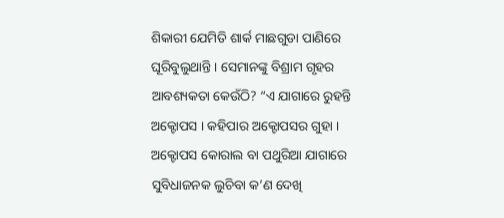ଶିକାରୀ ଯେମିତି ଶାର୍କ ମାଛଗୁଡା ପାଣିରେ ଘୂରିବୁଲୁଥାନ୍ତି । ସେମାନଙ୍କୁ ବିଶ୍ରାମ ଗୃହର ଆବଶ୍ୟକତା କେଉଁଠି? “ଏ ଯାଗାରେ ରୁହନ୍ତି ଅକ୍ଟୋପସ । କହିପାର ଅକ୍ଟୋପସର ଗୁହା । ଅକ୍ଟୋପସ କୋରାଲ ବା ପଥୁରିଆ ଯାଗାରେ ସୁବିଧାଜନକ ଲୁଚିବା କ’ଣ ଦେଖି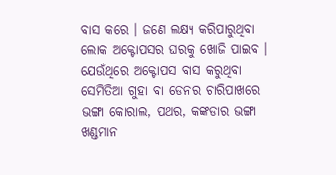ବାସ କରେ । ଜଣେ ଲକ୍ଷ୍ୟ କରିପାରୁଥିବା ଲୋକ ଅକ୍ଟୋପସର ଘରକୁ ଖୋଜି ପାଇବ । ଯେଉଁଥିରେ ଅକ୍ଟୋପସ ବାସ କରୁଥିବା ସେମିତିଆ ଗୁହା ବା ଡେନର ଚାରିପାଖରେ ଭଙ୍ଗା କୋରାଲ, ପଥର, କଙ୍କଡାର ଭଙ୍ଗା ଖଣ୍ଡମାନ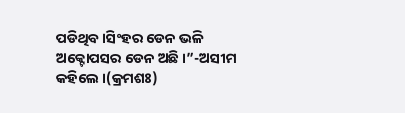ପଡିଥିବ ।ସିଂହର ଡେନ ଭଳି ଅକ୍ଟୋପସର ଡେନ ଅଛି ।”-ଅସୀମ କହିଲେ ।(କ୍ରମଶଃ)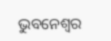ଭୁବନେଶ୍ୱର